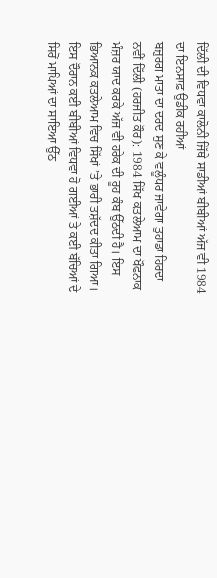ਦਿੱਲੀ ਦੀ ਵਿਧਵਾ ਕਾਲੋਨੀ ਜਿੱਥੇ ਸਾਡੀਆਂ ਬੀਬੀਆਂ ਅੱਜ ਵੀ 1984 ਦਾ ਇਨਸਾਫ਼ ਉਡੀਕ ਰਹੀਆਂ
ਬਜ਼ੁਰਗ ਮਾਤਾ ਦਾ ਦਰਦ ਸੁਣ ਕੇ ਵਲੂੰਧਰ ਜਾਵੇਗਾ ਤੁਹਾਡਾ ਹਿਰਦਾ
ਨਵੀਂ ਦਿੱਲੀ (ਹਰਜੀਤ ਕੌਰ): 1984 ਸਿੱਖ ਕਤਲੇਆਮ ਦਾ ਖੌਫਨਾਕ ਮੰਜ਼ਰ ਯਾਦ ਕਰਕੇ ਅੱਜ ਵੀ ਹਰੇਕ ਦੀ ਰੂਹ ਕੰਬ ਉੱਠਦੀ ਹੈ। ਇਸ ਭਿਆਨਕ ਕਤਲੇਆਮ ਵਿਚ ਸਿੱਖਾਂ ’ਤੇ ਭਾਰੀ ਤਸ਼ੱਦਦ ਕੀਤਾ ਗਿਆ। ਇਸ ਦੌਰਾਨ ਕਈ ਬੀਬੀਆਂ ਵਿਧਵਾ ਹੋ ਗਈਆਂ ਤੇ ਕਈ ਬੱਚਿਆਂ ਦੇ ਸਿਰੋਂ ਮਾਪਿਆਂ ਦਾ ਸਾਇਆ ਉੱਠ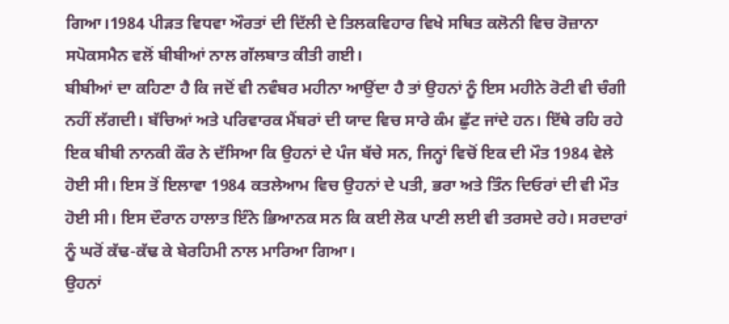ਗਿਆ।1984 ਪੀੜਤ ਵਿਧਵਾ ਔਰਤਾਂ ਦੀ ਦਿੱਲੀ ਦੇ ਤਿਲਕਵਿਹਾਰ ਵਿਖੇ ਸਥਿਤ ਕਲੋਨੀ ਵਿਚ ਰੋਜ਼ਾਨਾ ਸਪੋਕਸਮੈਨ ਵਲੋਂ ਬੀਬੀਆਂ ਨਾਲ ਗੱਲਬਾਤ ਕੀਤੀ ਗਈ।
ਬੀਬੀਆਂ ਦਾ ਕਹਿਣਾ ਹੈ ਕਿ ਜਦੋਂ ਵੀ ਨਵੰਬਰ ਮਹੀਨਾ ਆਉਂਦਾ ਹੈ ਤਾਂ ਉਹਨਾਂ ਨੂੰ ਇਸ ਮਹੀਨੇ ਰੋਟੀ ਵੀ ਚੰਗੀ ਨਹੀਂ ਲੱਗਦੀ। ਬੱਚਿਆਂ ਅਤੇ ਪਰਿਵਾਰਕ ਮੈਂਬਰਾਂ ਦੀ ਯਾਦ ਵਿਚ ਸਾਰੇ ਕੰਮ ਛੁੱਟ ਜਾਂਦੇ ਹਨ। ਇੱਥੇ ਰਹਿ ਰਹੇ ਇਕ ਬੀਬੀ ਨਾਨਕੀ ਕੌਰ ਨੇ ਦੱਸਿਆ ਕਿ ਉਹਨਾਂ ਦੇ ਪੰਜ ਬੱਚੇ ਸਨ, ਜਿਨ੍ਹਾਂ ਵਿਚੋਂ ਇਕ ਦੀ ਮੌਤ 1984 ਵੇਲੇ ਹੋਈ ਸੀ। ਇਸ ਤੋਂ ਇਲਾਵਾ 1984 ਕਤਲੇਆਮ ਵਿਚ ਉਹਨਾਂ ਦੇ ਪਤੀ, ਭਰਾ ਅਤੇ ਤਿੰਨ ਦਿਓਰਾਂ ਦੀ ਵੀ ਮੌਤ ਹੋਈ ਸੀ। ਇਸ ਦੌਰਾਨ ਹਾਲਾਤ ਇੰਨੇ ਭਿਆਨਕ ਸਨ ਕਿ ਕਈ ਲੋਕ ਪਾਣੀ ਲਈ ਵੀ ਤਰਸਦੇ ਰਹੇ। ਸਰਦਾਰਾਂ ਨੂੰ ਘਰੋਂ ਕੱਢ-ਕੱਢ ਕੇ ਬੇਰਹਿਮੀ ਨਾਲ ਮਾਰਿਆ ਗਿਆ।
ਉਹਨਾਂ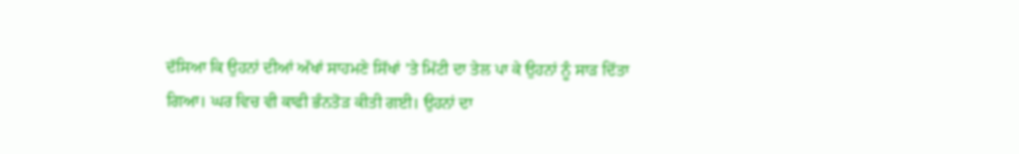ਦੱਸਿਆ ਕਿ ਉਹਨਾਂ ਦੀਆਂ ਅੱਖਾਂ ਸਾਹਮਣੇ ਸਿੱਖਾਂ ’ਤੇ ਮਿੱਟੀ ਦਾ ਤੇਲ ਪਾ ਕੇ ਉਹਨਾਂ ਨੂੰ ਸਾੜ ਦਿੱਤਾ ਗਿਆ। ਘਰ ਵਿਚ ਵੀ ਕਾਫੀ ਭੰਨਤੋੜ ਕੀਤੀ ਗਈ। ਉਹਨਾਂ ਦਾ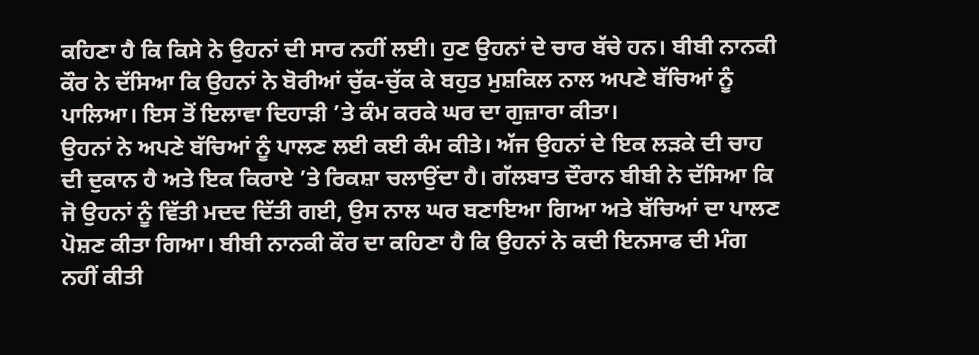ਕਹਿਣਾ ਹੈ ਕਿ ਕਿਸੇ ਨੇ ਉਹਨਾਂ ਦੀ ਸਾਰ ਨਹੀਂ ਲਈ। ਹੁਣ ਉਹਨਾਂ ਦੇ ਚਾਰ ਬੱਚੇ ਹਨ। ਬੀਬੀ ਨਾਨਕੀ ਕੌਰ ਨੇ ਦੱਸਿਆ ਕਿ ਉਹਨਾਂ ਨੇ ਬੋਰੀਆਂ ਚੁੱਕ-ਚੁੱਕ ਕੇ ਬਹੁਤ ਮੁਸ਼ਕਿਲ ਨਾਲ ਅਪਣੇ ਬੱਚਿਆਂ ਨੂੰ ਪਾਲਿਆ। ਇਸ ਤੋਂ ਇਲਾਵਾ ਦਿਹਾੜੀ ’ਤੇ ਕੰਮ ਕਰਕੇ ਘਰ ਦਾ ਗੁਜ਼ਾਰਾ ਕੀਤਾ।
ਉਹਨਾਂ ਨੇ ਅਪਣੇ ਬੱਚਿਆਂ ਨੂੰ ਪਾਲਣ ਲਈ ਕਈ ਕੰਮ ਕੀਤੇ। ਅੱਜ ਉਹਨਾਂ ਦੇ ਇਕ ਲੜਕੇ ਦੀ ਚਾਹ ਦੀ ਦੁਕਾਨ ਹੈ ਅਤੇ ਇਕ ਕਿਰਾਏ ’ਤੇ ਰਿਕਸ਼ਾ ਚਲਾਉਂਦਾ ਹੈ। ਗੱਲਬਾਤ ਦੌਰਾਨ ਬੀਬੀ ਨੇ ਦੱਸਿਆ ਕਿ ਜੋ ਉਹਨਾਂ ਨੂੰ ਵਿੱਤੀ ਮਦਦ ਦਿੱਤੀ ਗਈ, ਉਸ ਨਾਲ ਘਰ ਬਣਾਇਆ ਗਿਆ ਅਤੇ ਬੱਚਿਆਂ ਦਾ ਪਾਲਣ ਪੋਸ਼ਣ ਕੀਤਾ ਗਿਆ। ਬੀਬੀ ਨਾਨਕੀ ਕੌਰ ਦਾ ਕਹਿਣਾ ਹੈ ਕਿ ਉਹਨਾਂ ਨੇ ਕਦੀ ਇਨਸਾਫ ਦੀ ਮੰਗ ਨਹੀਂ ਕੀਤੀ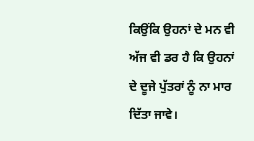ਕਿਉਂਕਿ ਉਹਨਾਂ ਦੇ ਮਨ ਵੀ ਅੱਜ ਵੀ ਡਰ ਹੈ ਕਿ ਉਹਨਾਂ ਦੇ ਦੂਜੇ ਪੁੱਤਰਾਂ ਨੂੰ ਨਾ ਮਾਰ ਦਿੱਤਾ ਜਾਵੇ।